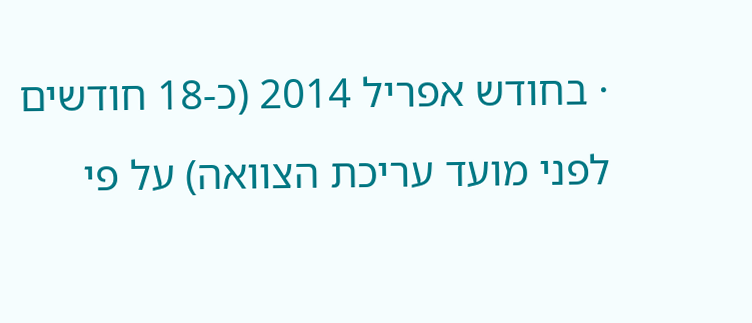· בחודש אפריל 2014 (כ-18 חודשים לפני מועד עריכת הצוואה) על פי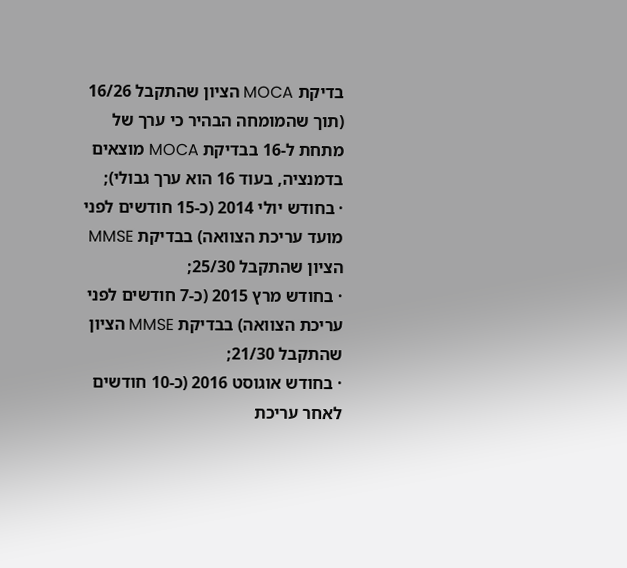בדיקת MOCA הציון שהתקבל 16/26 (תוך שהמומחה הבהיר כי ערך של מתחת ל-16 בבדיקת MOCA מוצאים בדמנציה, בעוד 16 הוא ערך גבולי);
· בחודש יולי 2014 (כ-15 חודשים לפני מועד עריכת הצוואה) בבדיקת MMSE הציון שהתקבל 25/30;
· בחודש מרץ 2015 (כ-7 חודשים לפני עריכת הצוואה) בבדיקת MMSE הציון שהתקבל 21/30;
· בחודש אוגוסט 2016 (כ-10 חודשים לאחר עריכת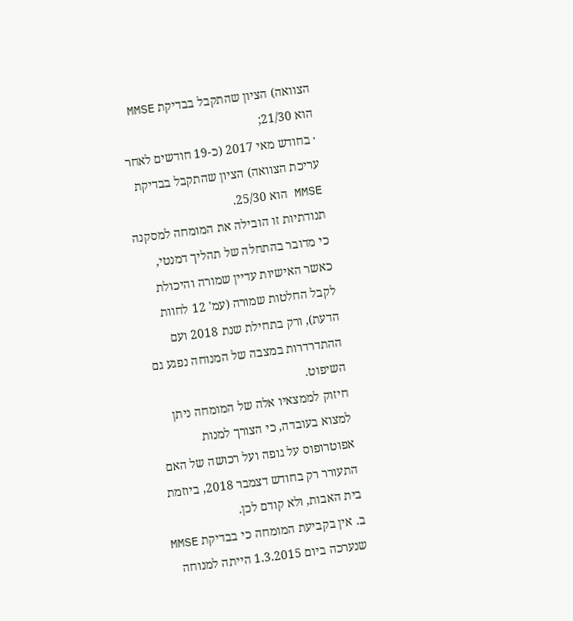הצוואה) הציון שהתקבל בבדיקת MMSE הוא 21/30;
· בחודש מאי 2017 (כ-19 חודשים לאחר עריכת הצוואה) הציון שהתקבל בבדיקת MMSE הוא 25/30.
תנודתיות זו הובילה את המומחה למסקנה כי מדובר בהתחלה של תהליך דמנטי, כאשר האישיות עדיין שמורה והיכולת לקבל החלטות שמורה (עמ' 12 לחוות הדעת), ורק בתחילת שנת 2018 ועם ההתדרדרות במצבה של המנוחה נפגע גם השיפוט.
חיזוק לממצאיו אלה של המומחה ניתן למצוא בעובדה, כי הצורך למנות אפוטרופוס על גופה ועל רכושה של האם התעורר רק בחודש דצמבר 2018, ביוזמת בית האבות, ולא קודם לכן.
ב. אין בקביעת המומחה כי בבדיקת MMSE שנערכה ביום 1.3.2015 הייתה למנוחה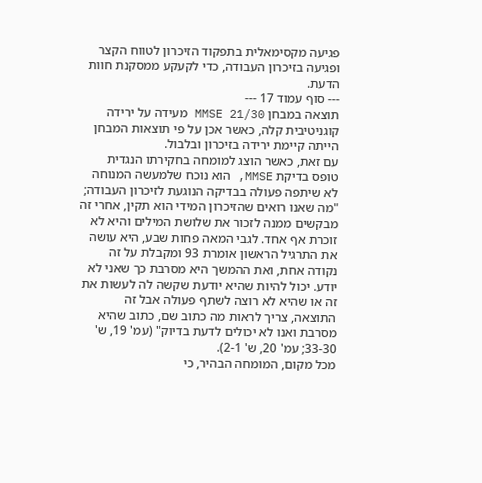פגיעה מקסימאלית בתפקוד הזיכרון לטווח הקצר ופגיעה בזיכרון העבודה, כדי לקעקע ממסקנת חוות הדעת.
--- סוף עמוד 17 ---
תוצאה במבחן MMSE 21/30 מעידה על ירידה קוגניטיבית קלה, כאשר אכן על פי תוצאות המבחן הייתה קיימת ירידה בזיכרון ובלבול.
עם זאת, כאשר הוצג למומחה בחקירתו הנגדית טופס בדיקת MMSE, הוא נוכח שלמעשה המנוחה לא שיתפה פעולה בבדיקה הנוגעת לזיכרון העבודה; "מה שאנו רואים שהזיכרון המידי הוא תקין, אחרי זה מבקשים ממנה לזכור את שלושת המילים והיא לא זוכרת אף אחד. לגבי המאה פחות שבע, היא עושה את התרגיל הראשון אומרת 93 ומקבלת על זה נקודה אחת, ואת ההמשך היא מסרבת כך שאני לא יודע. יכול להיות שהיא יודעת שקשה לה לעשות את זה או שהיא לא רוצה לשתף פעולה אבל זה התוצאה, צריך לראות מה כתוב שם, כתוב שהיא מסרבת ואנו לא יכולים לדעת בדיוק" (עמ' 19, ש' 33-30; עמ' 20, ש' 2-1).
מכל מקום, המומחה הבהיר, כי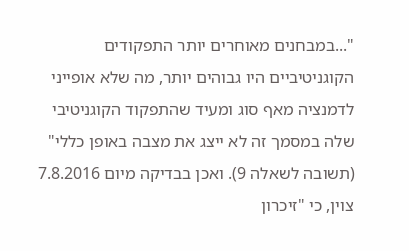"...במבחנים מאוחרים יותר התפקודים הקוגניטיביים היו גבוהים יותר, מה שלא אופייני לדמנציה מאף סוג ומעיד שהתפקוד הקוגניטיבי שלה במסמך זה לא ייצג את מצבה באופן כללי" (תשובה לשאלה 9). ואכן בבדיקה מיום 7.8.2016 צוין, כי "זיכרון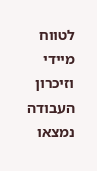לטווח מיידי וזיכרון העבודה נמצאו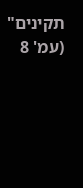תקינים" (עמ' 8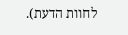לחוות הדעת).